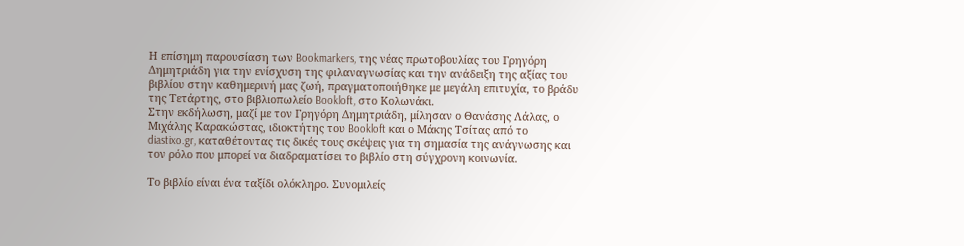Η επίσημη παρουσίαση των Bookmarkers, της νέας πρωτοβουλίας του Γρηγόρη Δημητριάδη για την ενίσχυση της φιλαναγνωσίας και την ανάδειξη της αξίας του βιβλίου στην καθημερινή μας ζωή, πραγματοποιήθηκε με μεγάλη επιτυχία, το βράδυ της Τετάρτης, στο βιβλιοπωλείο Bookloft, στο Κολωνάκι.
Στην εκδήλωση, μαζί με τον Γρηγόρη Δημητριάδη, μίλησαν ο Θανάσης Λάλας, ο Μιχάλης Καρακώστας, ιδιοκτήτης του Bookloft και ο Μάκης Τσίτας από το diastixo.gr, καταθέτοντας τις δικές τους σκέψεις για τη σημασία της ανάγνωσης και τον ρόλο που μπορεί να διαδραματίσει το βιβλίο στη σύγχρονη κοινωνία.

Το βιβλίο είναι ένα ταξίδι ολόκληρο. Συνομιλείς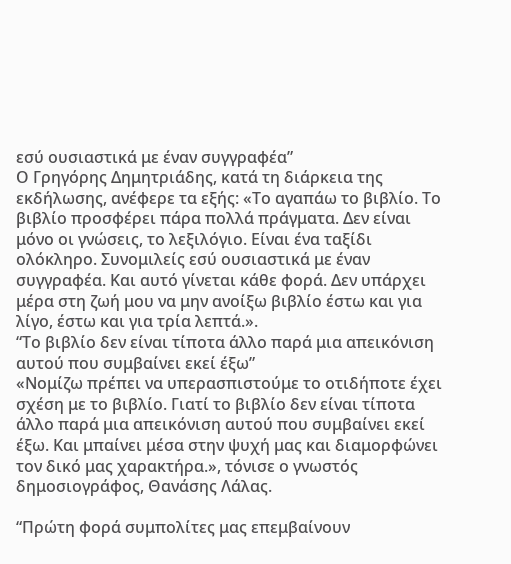εσύ ουσιαστικά με έναν συγγραφέα”
Ο Γρηγόρης Δημητριάδης, κατά τη διάρκεια της εκδήλωσης, ανέφερε τα εξής: «Το αγαπάω το βιβλίο. Το βιβλίο προσφέρει πάρα πολλά πράγματα. Δεν είναι μόνο οι γνώσεις, το λεξιλόγιο. Είναι ένα ταξίδι ολόκληρο. Συνομιλείς εσύ ουσιαστικά με έναν συγγραφέα. Και αυτό γίνεται κάθε φορά. Δεν υπάρχει μέρα στη ζωή μου να μην ανοίξω βιβλίο έστω και για λίγο, έστω και για τρία λεπτά.».
“Το βιβλίο δεν είναι τίποτα άλλο παρά μια απεικόνιση αυτού που συμβαίνει εκεί έξω”
«Νομίζω πρέπει να υπερασπιστούμε το οτιδήποτε έχει σχέση με το βιβλίο. Γιατί το βιβλίο δεν είναι τίποτα άλλο παρά μια απεικόνιση αυτού που συμβαίνει εκεί έξω. Και μπαίνει μέσα στην ψυχή μας και διαμορφώνει τον δικό μας χαρακτήρα.», τόνισε ο γνωστός δημοσιογράφος, Θανάσης Λάλας.

“Πρώτη φορά συμπολίτες μας επεμβαίνουν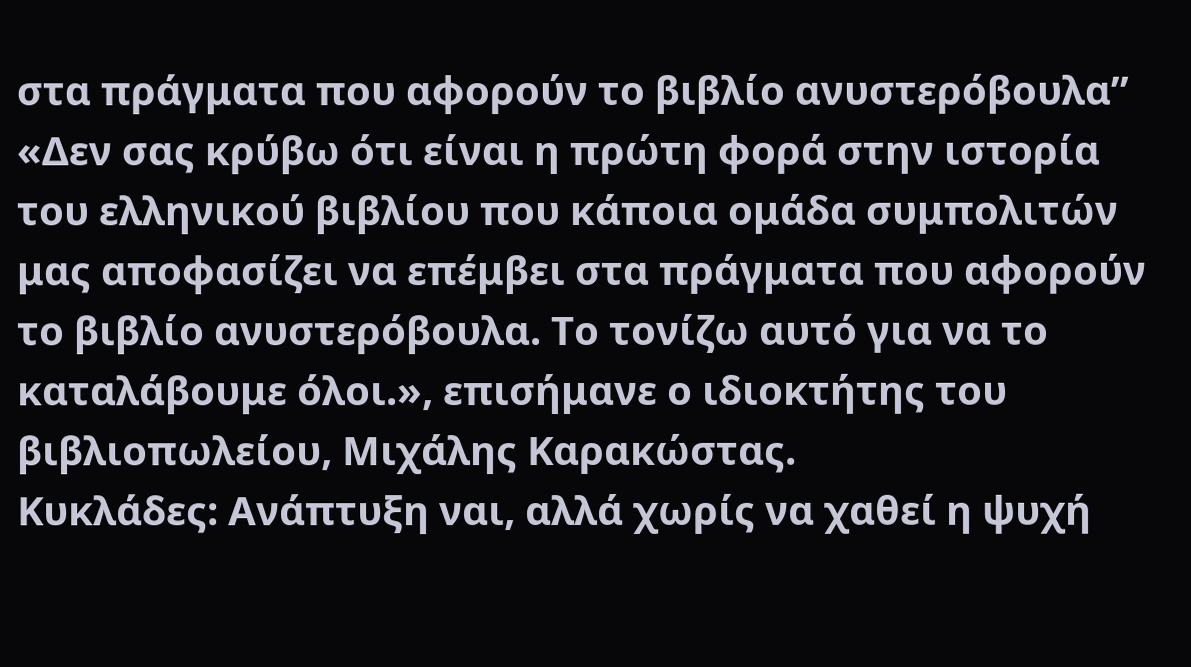στα πράγματα που αφορούν το βιβλίο ανυστερόβουλα”
«Δεν σας κρύβω ότι είναι η πρώτη φορά στην ιστορία του ελληνικού βιβλίου που κάποια ομάδα συμπολιτών μας αποφασίζει να επέμβει στα πράγματα που αφορούν το βιβλίο ανυστερόβουλα. Το τονίζω αυτό για να το καταλάβουμε όλοι.», επισήμανε ο ιδιοκτήτης του βιβλιοπωλείου, Μιχάλης Καρακώστας.
Κυκλάδες: Ανάπτυξη ναι, αλλά χωρίς να χαθεί η ψυχή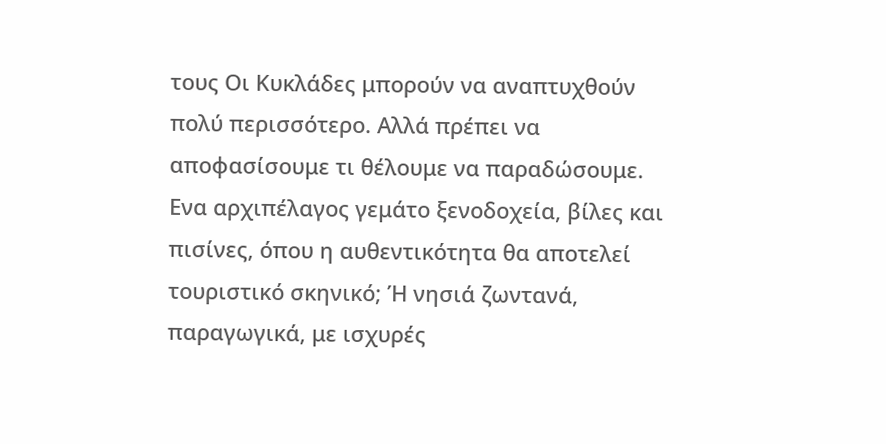τους Οι Κυκλάδες μπορούν να αναπτυχθούν πολύ περισσότερο. Αλλά πρέπει να αποφασίσουμε τι θέλουμε να παραδώσουμε. Ενα αρχιπέλαγος γεμάτο ξενοδοχεία, βίλες και πισίνες, όπου η αυθεντικότητα θα αποτελεί τουριστικό σκηνικό; Ή νησιά ζωντανά, παραγωγικά, με ισχυρές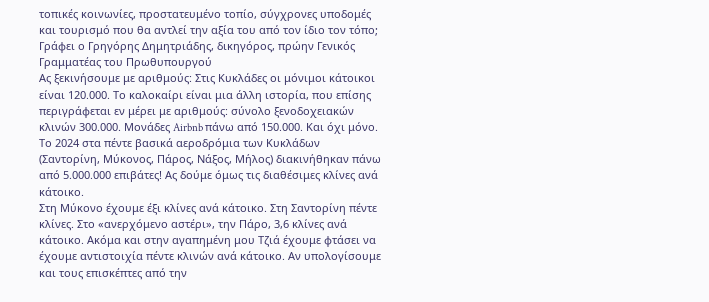τοπικές κοινωνίες, προστατευμένο τοπίο, σύγχρονες υποδομές και τουρισμό που θα αντλεί την αξία του από τον ίδιο τον τόπο;
Γράφει ο Γρηγόρης Δημητριάδης, δικηγόρος, πρώην Γενικός Γραμματέας του Πρωθυπουργού
Ας ξεκινήσουμε με αριθμούς: Στις Κυκλάδες οι μόνιμοι κάτοικοι είναι 120.000. Το καλοκαίρι είναι μια άλλη ιστορία, που επίσης περιγράφεται εν μέρει με αριθμούς: σύνολο ξενοδοχειακών κλινών 300.000. Μονάδες Airbnb πάνω από 150.000. Και όχι μόνο. Το 2024 στα πέντε βασικά αεροδρόμια των Κυκλάδων (Σαντορίνη, Μύκονος, Πάρος, Νάξος, Μήλος) διακινήθηκαν πάνω από 5.000.000 επιβάτες! Ας δούμε όμως τις διαθέσιμες κλίνες ανά κάτοικο.
Στη Μύκονο έχουμε έξι κλίνες ανά κάτοικο. Στη Σαντορίνη πέντε κλίνες. Στο «ανερχόμενο αστέρι», την Πάρο, 3,6 κλίνες ανά κάτοικο. Ακόμα και στην αγαπημένη μου Τζιά έχουμε φτάσει να έχουμε αντιστοιχία πέντε κλινών ανά κάτοικο. Αν υπολογίσουμε και τους επισκέπτες από την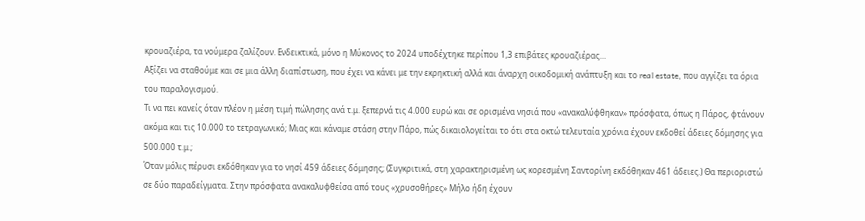κρουαζιέρα, τα νούμερα ζαλίζουν. Ενδεικτικά, μόνο η Μύκονος το 2024 υποδέχτηκε περίπου 1,3 επιβάτες κρουαζιέρας…
Αξίζει να σταθούμε και σε μια άλλη διαπίστωση, που έχει να κάνει με την εκρηκτική αλλά και άναρχη οικοδομική ανάπτυξη και το real estate, που αγγίζει τα όρια του παραλογισμού.
Τι να πει κανείς όταν πλέον η μέση τιμή πώλησης ανά τ.μ. ξεπερνά τις 4.000 ευρώ και σε ορισμένα νησιά που «ανακαλύφθηκαν» πρόσφατα, όπως η Πάρος, φτάνουν ακόμα και τις 10.000 το τετραγωνικό; Μιας και κάναμε στάση στην Πάρο, πώς δικαιολογείται το ότι στα οκτώ τελευταία χρόνια έχουν εκδοθεί άδειες δόμησης για 500.000 τ.μ.;
Όταν μόλις πέρυσι εκδόθηκαν για το νησί 459 άδειες δόμησης; (Συγκριτικά, στη χαρακτηρισμένη ως κορεσμένη Σαντορίνη εκδόθηκαν 461 άδειες.) Θα περιοριστώ σε δύο παραδείγματα. Στην πρόσφατα ανακαλυφθείσα από τους «χρυσοθήρες» Μήλο ήδη έχουν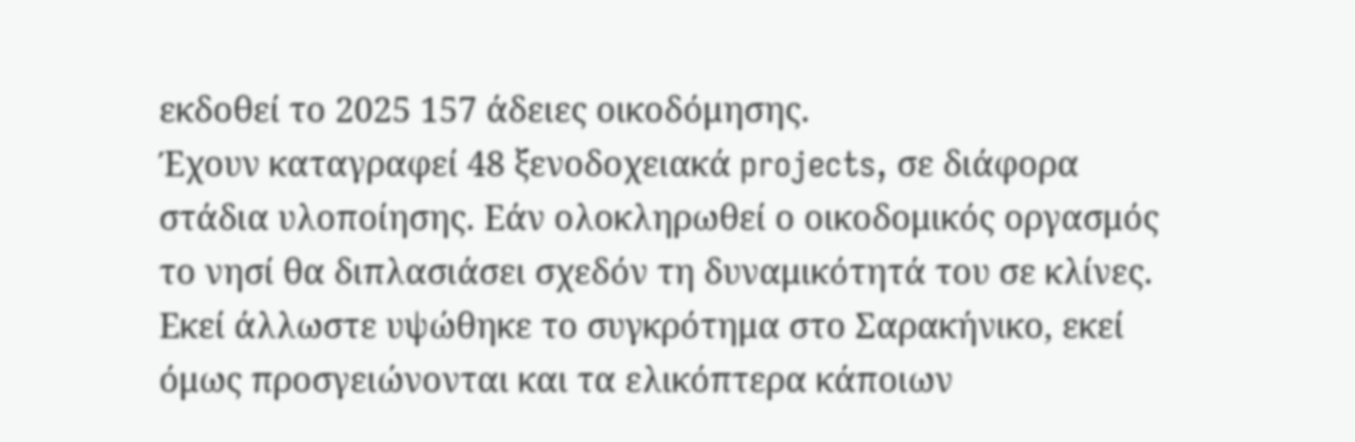εκδοθεί το 2025 157 άδειες οικοδόμησης.
Έχουν καταγραφεί 48 ξενοδοχειακά projects, σε διάφορα στάδια υλοποίησης. Εάν ολοκληρωθεί ο οικοδομικός οργασμός το νησί θα διπλασιάσει σχεδόν τη δυναμικότητά του σε κλίνες. Εκεί άλλωστε υψώθηκε το συγκρότημα στο Σαρακήνικο, εκεί όμως προσγειώνονται και τα ελικόπτερα κάποιων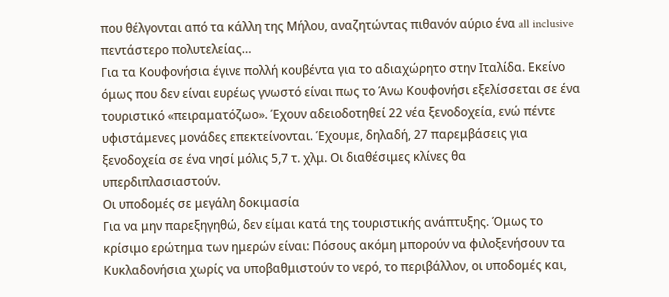που θέλγονται από τα κάλλη της Μήλου, αναζητώντας πιθανόν αύριο ένα all inclusive πεντάστερο πολυτελείας…
Για τα Κουφονήσια έγινε πολλή κουβέντα για το αδιαχώρητο στην Ιταλίδα. Εκείνο όμως που δεν είναι ευρέως γνωστό είναι πως το Άνω Κουφονήσι εξελίσσεται σε ένα τουριστικό «πειραματόζωο». Έχουν αδειοδοτηθεί 22 νέα ξενοδοχεία, ενώ πέντε υφιστάμενες μονάδες επεκτείνονται. Έχουμε, δηλαδή, 27 παρεμβάσεις για ξενοδοχεία σε ένα νησί μόλις 5,7 τ. χλμ. Οι διαθέσιμες κλίνες θα υπερδιπλασιαστούν.
Οι υποδομές σε μεγάλη δοκιμασία
Για να μην παρεξηγηθώ, δεν είμαι κατά της τουριστικής ανάπτυξης. Όμως το κρίσιμο ερώτημα των ημερών είναι: Πόσους ακόμη μπορούν να φιλοξενήσουν τα Κυκλαδονήσια χωρίς να υποβαθμιστούν το νερό, το περιβάλλον, οι υποδομές και,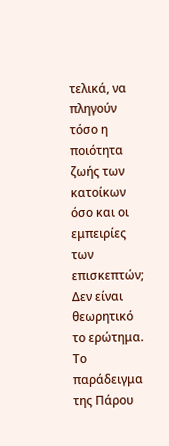τελικά, να πληγούν τόσο η ποιότητα ζωής των κατοίκων όσο και οι εμπειρίες των επισκεπτών; Δεν είναι θεωρητικό το ερώτημα.
Το παράδειγμα της Πάρου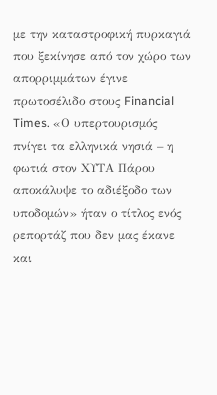με την καταστροφική πυρκαγιά που ξεκίνησε από τον χώρο των απορριμμάτων έγινε πρωτοσέλιδο στους Financial Times. «Ο υπερτουρισμός πνίγει τα ελληνικά νησιά – η φωτιά στον ΧΥΤΑ Πάρου αποκάλυψε το αδιέξοδο των υποδομών» ήταν ο τίτλος ενός ρεπορτάζ που δεν μας έκανε και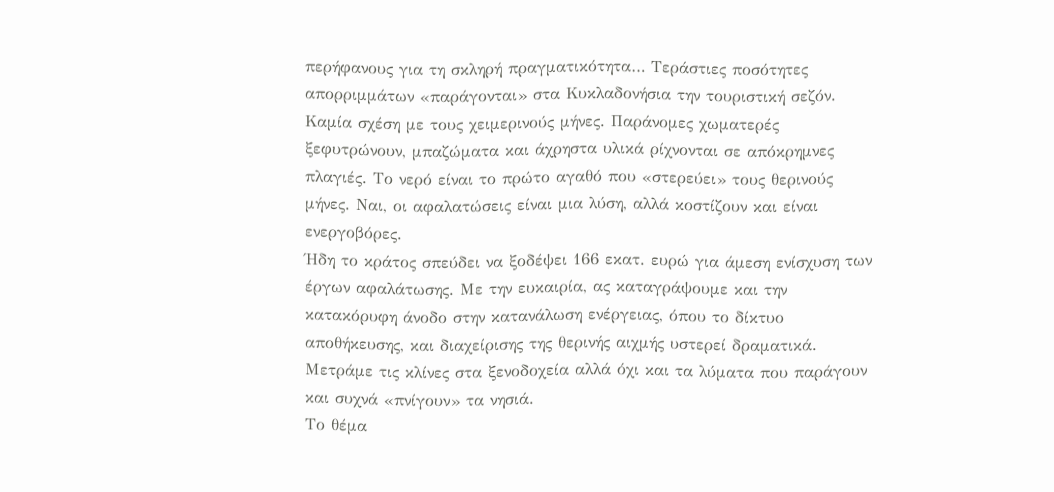περήφανους για τη σκληρή πραγματικότητα… Τεράστιες ποσότητες απορριμμάτων «παράγονται» στα Κυκλαδονήσια την τουριστική σεζόν.
Καμία σχέση με τους χειμερινούς μήνες. Παράνομες χωματερές ξεφυτρώνουν, μπαζώματα και άχρηστα υλικά ρίχνονται σε απόκρημνες πλαγιές. Το νερό είναι το πρώτο αγαθό που «στερεύει» τους θερινούς μήνες. Ναι, οι αφαλατώσεις είναι μια λύση, αλλά κοστίζουν και είναι ενεργοβόρες.
Ήδη το κράτος σπεύδει να ξοδέψει 166 εκατ. ευρώ για άμεση ενίσχυση των έργων αφαλάτωσης. Με την ευκαιρία, ας καταγράψουμε και την κατακόρυφη άνοδο στην κατανάλωση ενέργειας, όπου το δίκτυο αποθήκευσης, και διαχείρισης της θερινής αιχμής υστερεί δραματικά. Μετράμε τις κλίνες στα ξενοδοχεία αλλά όχι και τα λύματα που παράγουν και συχνά «πνίγουν» τα νησιά.
Το θέμα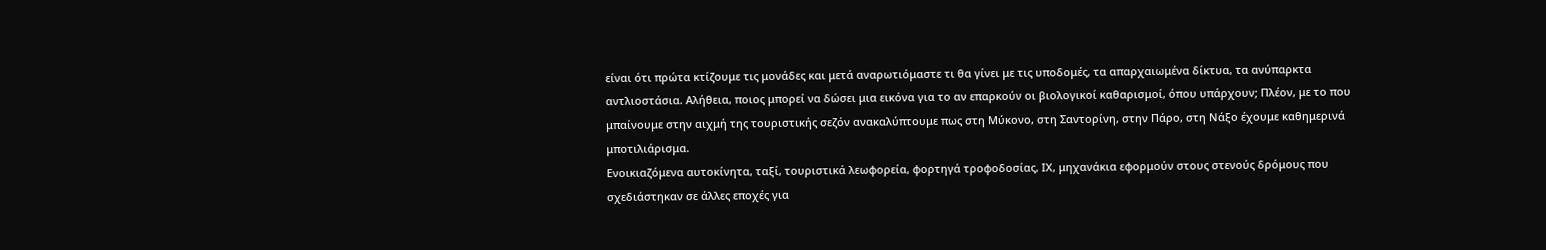είναι ότι πρώτα κτίζουμε τις μονάδες και μετά αναρωτιόμαστε τι θα γίνει με τις υποδομές, τα απαρχαιωμένα δίκτυα, τα ανύπαρκτα αντλιοστάσια. Αλήθεια, ποιος μπορεί να δώσει μια εικόνα για το αν επαρκούν οι βιολογικοί καθαρισμοί, όπου υπάρχουν; Πλέον, με το που μπαίνουμε στην αιχμή της τουριστικής σεζόν ανακαλύπτουμε πως στη Μύκονο, στη Σαντορίνη, στην Πάρο, στη Νάξο έχουμε καθημερινά μποτιλιάρισμα.
Ενοικιαζόμενα αυτοκίνητα, ταξί, τουριστικά λεωφορεία, φορτηγά τροφοδοσίας, ΙΧ, μηχανάκια εφορμούν στους στενούς δρόμους που σχεδιάστηκαν σε άλλες εποχές για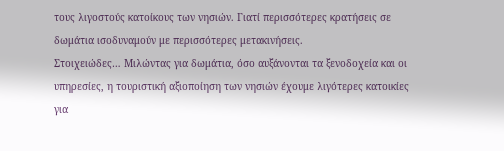τους λιγοστούς κατοίκους των νησιών. Γιατί περισσότερες κρατήσεις σε δωμάτια ισοδυναμούν με περισσότερες μετακινήσεις.
Στοιχειώδες… Μιλώντας για δωμάτια, όσο αυξάνονται τα ξενοδοχεία και οι υπηρεσίες, η τουριστική αξιοποίηση των νησιών έχουμε λιγότερες κατοικίες για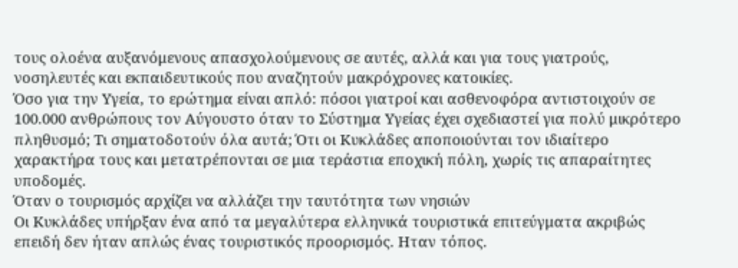τους ολοένα αυξανόμενους απασχολούμενους σε αυτές, αλλά και για τους γιατρούς, νοσηλευτές και εκπαιδευτικούς που αναζητούν μακρόχρονες κατοικίες.
Όσο για την Υγεία, το ερώτημα είναι απλό: πόσοι γιατροί και ασθενοφόρα αντιστοιχούν σε 100.000 ανθρώπους τον Αύγουστο όταν το Σύστημα Υγείας έχει σχεδιαστεί για πολύ μικρότερο πληθυσμό; Τι σηματοδοτούν όλα αυτά; Ότι οι Κυκλάδες αποποιούνται τον ιδιαίτερο χαρακτήρα τους και μετατρέπονται σε μια τεράστια εποχική πόλη, χωρίς τις απαραίτητες υποδομές.
Όταν ο τουρισμός αρχίζει να αλλάζει την ταυτότητα των νησιών
Οι Κυκλάδες υπήρξαν ένα από τα μεγαλύτερα ελληνικά τουριστικά επιτεύγματα ακριβώς επειδή δεν ήταν απλώς ένας τουριστικός προορισμός. Ηταν τόπος.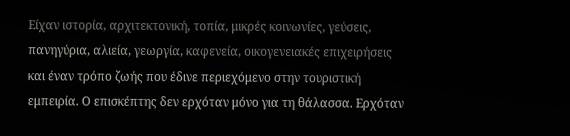Είχαν ιστορία, αρχιτεκτονική, τοπία, μικρές κοινωνίες, γεύσεις, πανηγύρια, αλιεία, γεωργία, καφενεία, οικογενειακές επιχειρήσεις και έναν τρόπο ζωής που έδινε περιεχόμενο στην τουριστική εμπειρία. Ο επισκέπτης δεν ερχόταν μόνο για τη θάλασσα. Ερχόταν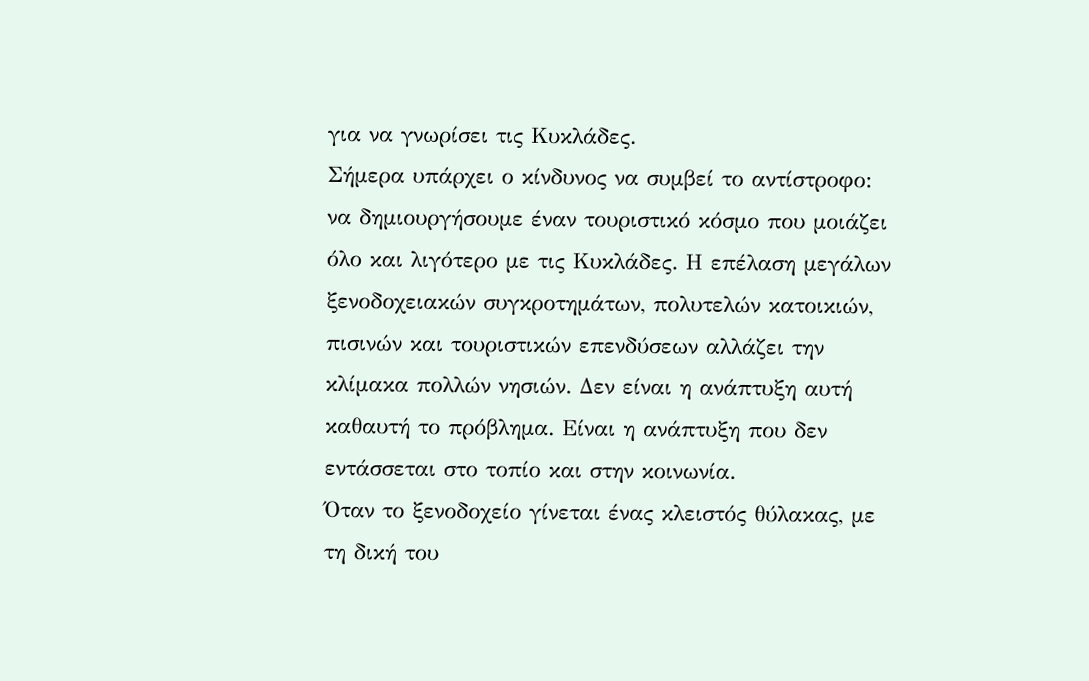για να γνωρίσει τις Κυκλάδες.
Σήμερα υπάρχει ο κίνδυνος να συμβεί το αντίστροφο: να δημιουργήσουμε έναν τουριστικό κόσμο που μοιάζει όλο και λιγότερο με τις Κυκλάδες. Η επέλαση μεγάλων ξενοδοχειακών συγκροτημάτων, πολυτελών κατοικιών, πισινών και τουριστικών επενδύσεων αλλάζει την κλίμακα πολλών νησιών. Δεν είναι η ανάπτυξη αυτή καθαυτή το πρόβλημα. Είναι η ανάπτυξη που δεν εντάσσεται στο τοπίο και στην κοινωνία.
Όταν το ξενοδοχείο γίνεται ένας κλειστός θύλακας, με τη δική του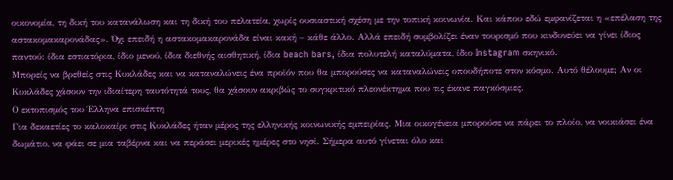οικονομία, τη δική του κατανάλωση και τη δική του πελατεία, χωρίς ουσιαστική σχέση με την τοπική κοινωνία. Και κάπου εδώ εμφανίζεται η «επέλαση της αστακομακαρονάδας». Όχι επειδή η αστακομακαρονάδα είναι κακή – κάθε άλλο. Αλλά επειδή συμβολίζει έναν τουρισμό που κινδυνεύει να γίνει ίδιος παντού: ίδια εστιατόρια, ίδιο μενού, ίδια διεθνής αισθητική, ίδια beach bars, ίδια πολυτελή καταλύματα, ίδιο Instagram σκηνικό.
Μπορείς να βρεθείς στις Κυκλάδες και να καταναλώνεις ένα προϊόν που θα μπορούσες να καταναλώνεις οπουδήποτε στον κόσμο. Αυτό θέλουμε; Αν οι Κυκλάδες χάσουν την ιδιαίτερη ταυτότητά τους, θα χάσουν ακριβώς το συγκριτικό πλεονέκτημα που τις έκανε παγκόσμιες.
Ο εκτοπισμός του Έλληνα επισκέπτη
Για δεκαετίες το καλοκαίρι στις Κυκλάδες ήταν μέρος της ελληνικής κοινωνικής εμπειρίας. Μια οικογένεια μπορούσε να πάρει το πλοίο, να νοικιάσει ένα δωμάτιο, να φάει σε μια ταβέρνα και να περάσει μερικές ημέρες στο νησί. Σήμερα αυτό γίνεται όλο και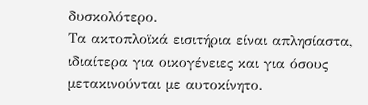δυσκολότερο.
Τα ακτοπλοϊκά εισιτήρια είναι απλησίαστα, ιδιαίτερα για οικογένειες και για όσους μετακινούνται με αυτοκίνητο.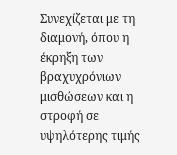Συνεχίζεται με τη διαμονή, όπου η έκρηξη των βραχυχρόνιων μισθώσεων και η στροφή σε υψηλότερης τιμής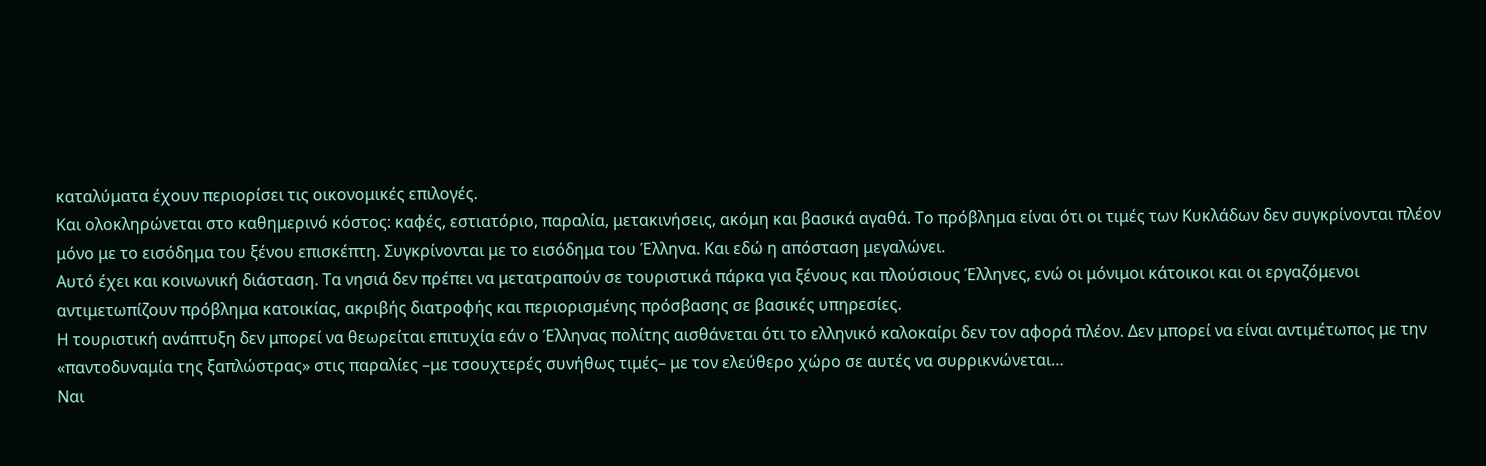καταλύματα έχουν περιορίσει τις οικονομικές επιλογές.
Και ολοκληρώνεται στο καθημερινό κόστος: καφές, εστιατόριο, παραλία, μετακινήσεις, ακόμη και βασικά αγαθά. Το πρόβλημα είναι ότι οι τιμές των Κυκλάδων δεν συγκρίνονται πλέον μόνο με το εισόδημα του ξένου επισκέπτη. Συγκρίνονται με το εισόδημα του Έλληνα. Και εδώ η απόσταση μεγαλώνει.
Αυτό έχει και κοινωνική διάσταση. Τα νησιά δεν πρέπει να μετατραπούν σε τουριστικά πάρκα για ξένους και πλούσιους Έλληνες, ενώ οι μόνιμοι κάτοικοι και οι εργαζόμενοι αντιμετωπίζουν πρόβλημα κατοικίας, ακριβής διατροφής και περιορισμένης πρόσβασης σε βασικές υπηρεσίες.
Η τουριστική ανάπτυξη δεν μπορεί να θεωρείται επιτυχία εάν ο Έλληνας πολίτης αισθάνεται ότι το ελληνικό καλοκαίρι δεν τον αφορά πλέον. Δεν μπορεί να είναι αντιμέτωπος με την «παντοδυναμία της ξαπλώστρας» στις παραλίες –με τσουχτερές συνήθως τιμές– με τον ελεύθερο χώρο σε αυτές να συρρικνώνεται…
Ναι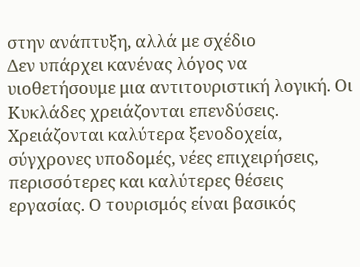στην ανάπτυξη, αλλά με σχέδιο
Δεν υπάρχει κανένας λόγος να υιοθετήσουμε μια αντιτουριστική λογική. Οι Κυκλάδες χρειάζονται επενδύσεις. Χρειάζονται καλύτερα ξενοδοχεία, σύγχρονες υποδομές, νέες επιχειρήσεις, περισσότερες και καλύτερες θέσεις εργασίας. Ο τουρισμός είναι βασικός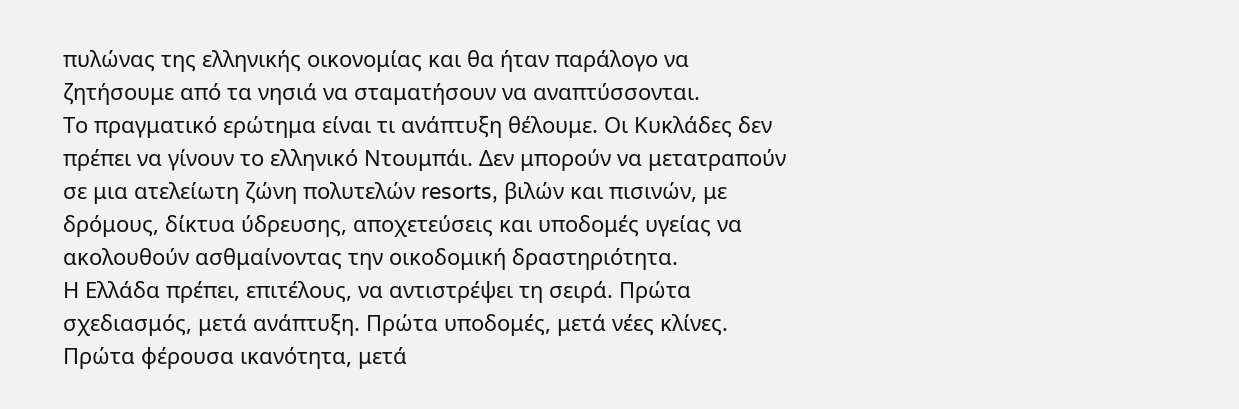πυλώνας της ελληνικής οικονομίας και θα ήταν παράλογο να ζητήσουμε από τα νησιά να σταματήσουν να αναπτύσσονται.
Το πραγματικό ερώτημα είναι τι ανάπτυξη θέλουμε. Οι Κυκλάδες δεν πρέπει να γίνουν το ελληνικό Ντουμπάι. Δεν μπορούν να μετατραπούν σε μια ατελείωτη ζώνη πολυτελών resorts, βιλών και πισινών, με δρόμους, δίκτυα ύδρευσης, αποχετεύσεις και υποδομές υγείας να ακολουθούν ασθμαίνοντας την οικοδομική δραστηριότητα.
Η Ελλάδα πρέπει, επιτέλους, να αντιστρέψει τη σειρά. Πρώτα σχεδιασμός, μετά ανάπτυξη. Πρώτα υποδομές, μετά νέες κλίνες. Πρώτα φέρουσα ικανότητα, μετά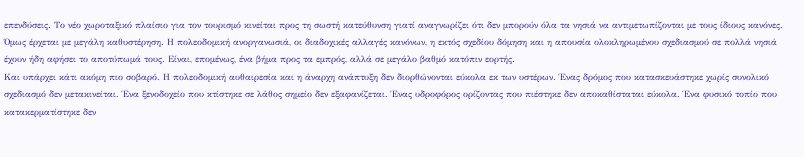επενδύσεις. Το νέο χωροταξικό πλαίσιο για τον τουρισμό κινείται προς τη σωστή κατεύθυνση γιατί αναγνωρίζει ότι δεν μπορούν όλα τα νησιά να αντιμετωπίζονται με τους ίδιους κανόνες.
Όμως έρχεται με μεγάλη καθυστέρηση. Η πολεοδομική ανοργανωσιά, οι διαδοχικές αλλαγές κανόνων, η εκτός σχεδίου δόμηση και η απουσία ολοκληρωμένου σχεδιασμού σε πολλά νησιά έχουν ήδη αφήσει το αποτύπωμά τους. Είναι, επομένως, ένα βήμα προς τα εμπρός, αλλά σε μεγάλο βαθμό κατόπιν εορτής.
Και υπάρχει κάτι ακόμη πιο σοβαρό. Η πολεοδομική αυθαιρεσία και η άναρχη ανάπτυξη δεν διορθώνονται εύκολα εκ των υστέρων. Ένας δρόμος που κατασκευάστηκε χωρίς συνολικό σχεδιασμό δεν μετακινείται. Ένα ξενοδοχείο που κτίστηκε σε λάθος σημείο δεν εξαφανίζεται. Ένας υδροφόρος ορίζοντας που πιέστηκε δεν αποκαθίσταται εύκολα. Ένα φυσικό τοπίο που κατακερματίστηκε δεν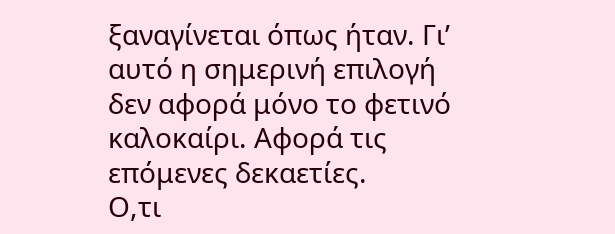ξαναγίνεται όπως ήταν. Γι’ αυτό η σημερινή επιλογή δεν αφορά μόνο το φετινό καλοκαίρι. Αφορά τις επόμενες δεκαετίες.
Ο,τι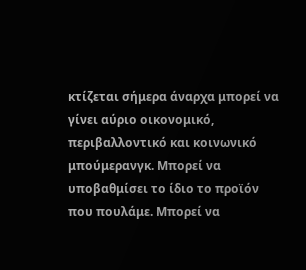κτίζεται σήμερα άναρχα μπορεί να γίνει αύριο οικονομικό, περιβαλλοντικό και κοινωνικό μπούμερανγκ. Μπορεί να υποβαθμίσει το ίδιο το προϊόν που πουλάμε. Μπορεί να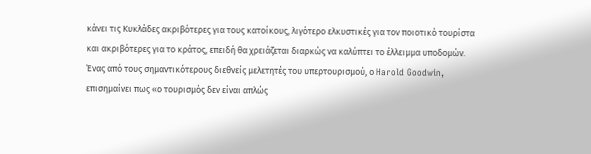κάνει τις Κυκλάδες ακριβότερες για τους κατοίκους, λιγότερο ελκυστικές για τον ποιοτικό τουρίστα και ακριβότερες για το κράτος, επειδή θα χρειάζεται διαρκώς να καλύπτει το έλλειμμα υποδομών.
Ένας από τους σημαντικότερους διεθνείς μελετητές του υπερτουρισμού, ο Harold Goodwin, επισημαίνει πως «ο τουρισμός δεν είναι απλώς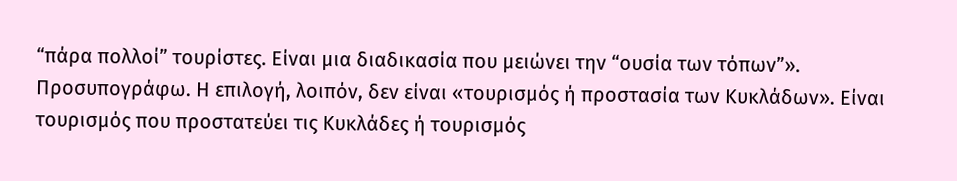“πάρα πολλοί” τουρίστες. Είναι μια διαδικασία που μειώνει την “ουσία των τόπων”». Προσυπογράφω. Η επιλογή, λοιπόν, δεν είναι «τουρισμός ή προστασία των Κυκλάδων». Είναι τουρισμός που προστατεύει τις Κυκλάδες ή τουρισμός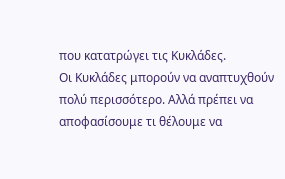που κατατρώγει τις Κυκλάδες.
Οι Κυκλάδες μπορούν να αναπτυχθούν πολύ περισσότερο. Αλλά πρέπει να αποφασίσουμε τι θέλουμε να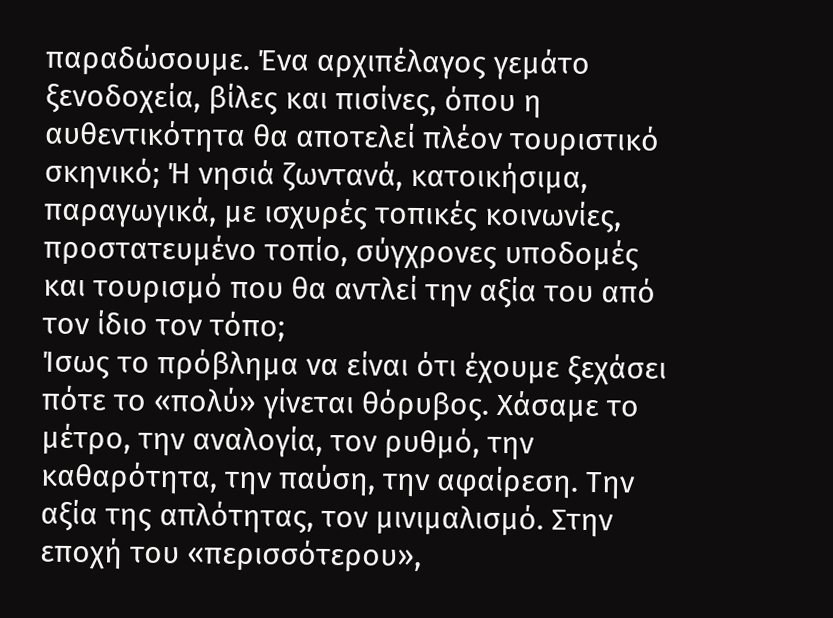παραδώσουμε. Ένα αρχιπέλαγος γεμάτο ξενοδοχεία, βίλες και πισίνες, όπου η αυθεντικότητα θα αποτελεί πλέον τουριστικό σκηνικό; Ή νησιά ζωντανά, κατοικήσιμα, παραγωγικά, με ισχυρές τοπικές κοινωνίες, προστατευμένο τοπίο, σύγχρονες υποδομές και τουρισμό που θα αντλεί την αξία του από τον ίδιο τον τόπο;
Ίσως το πρόβλημα να είναι ότι έχουμε ξεχάσει πότε το «πολύ» γίνεται θόρυβος. Χάσαμε το μέτρο, την αναλογία, τον ρυθμό, την καθαρότητα, την παύση, την αφαίρεση. Την αξία της απλότητας, τον μινιμαλισμό. Στην εποχή του «περισσότερου»,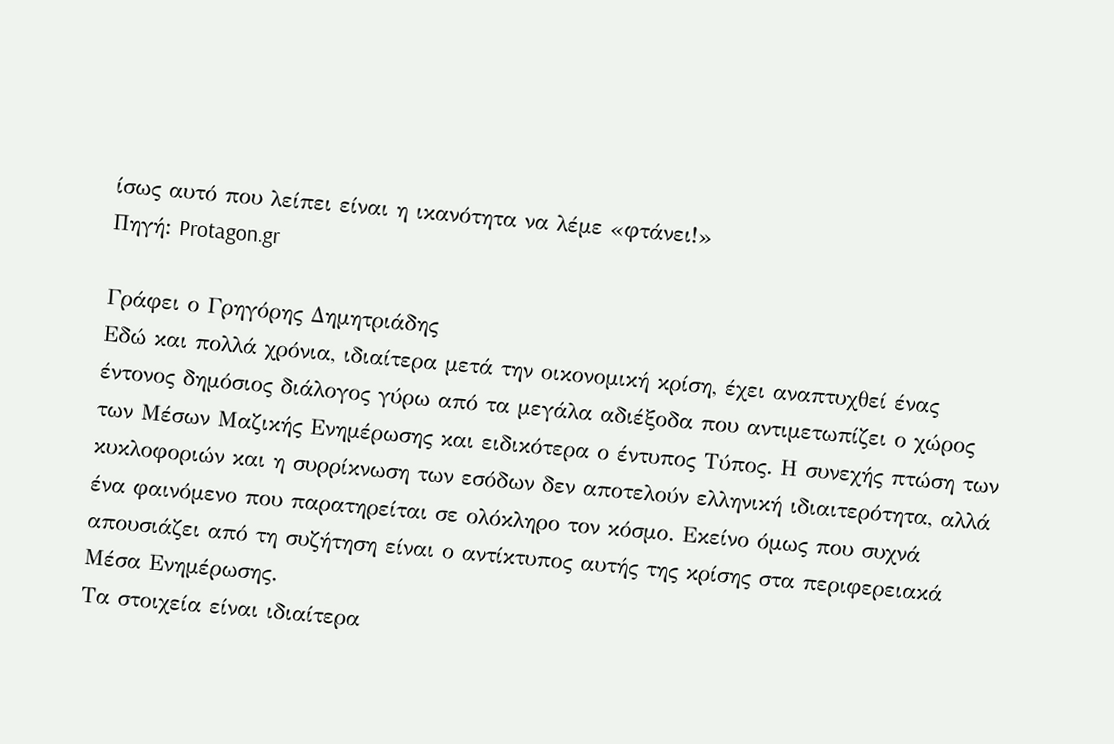ίσως αυτό που λείπει είναι η ικανότητα να λέμε «φτάνει!»
Πηγή: Protagon.gr

Γράφει ο Γρηγόρης Δημητριάδης
Εδώ και πολλά χρόνια, ιδιαίτερα μετά την οικονομική κρίση, έχει αναπτυχθεί ένας έντονος δημόσιος διάλογος γύρω από τα μεγάλα αδιέξοδα που αντιμετωπίζει ο χώρος των Μέσων Μαζικής Ενημέρωσης και ειδικότερα ο έντυπος Τύπος. Η συνεχής πτώση των κυκλοφοριών και η συρρίκνωση των εσόδων δεν αποτελούν ελληνική ιδιαιτερότητα, αλλά ένα φαινόμενο που παρατηρείται σε ολόκληρο τον κόσμο. Εκείνο όμως που συχνά απουσιάζει από τη συζήτηση είναι ο αντίκτυπος αυτής της κρίσης στα περιφερειακά Μέσα Ενημέρωσης.
Τα στοιχεία είναι ιδιαίτερα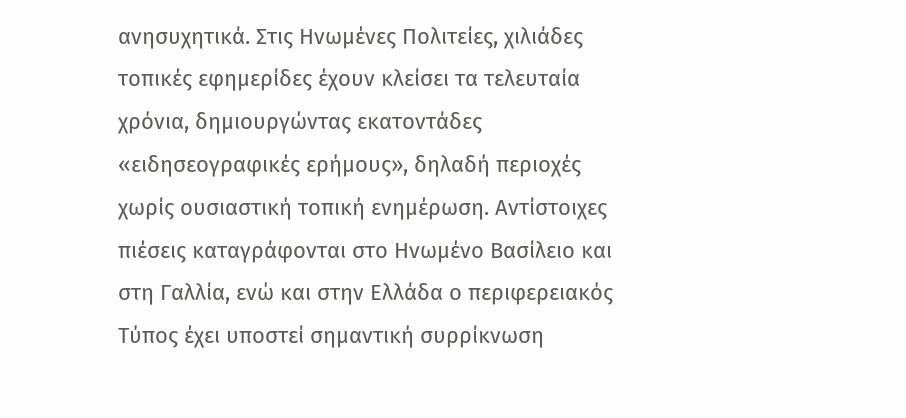ανησυχητικά. Στις Ηνωμένες Πολιτείες, χιλιάδες τοπικές εφημερίδες έχουν κλείσει τα τελευταία χρόνια, δημιουργώντας εκατοντάδες «ειδησεογραφικές ερήμους», δηλαδή περιοχές χωρίς ουσιαστική τοπική ενημέρωση. Αντίστοιχες πιέσεις καταγράφονται στο Ηνωμένο Βασίλειο και στη Γαλλία, ενώ και στην Ελλάδα ο περιφερειακός Τύπος έχει υποστεί σημαντική συρρίκνωση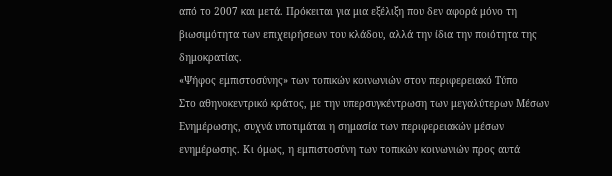από το 2007 και μετά. Πρόκειται για μια εξέλιξη που δεν αφορά μόνο τη βιωσιμότητα των επιχειρήσεων του κλάδου, αλλά την ίδια την ποιότητα της δημοκρατίας.
«Ψήφος εμπιστοσύνης» των τοπικών κοινωνιών στον περιφερειακό Τύπο
Στο αθηνοκεντρικό κράτος, με την υπερσυγκέντρωση των μεγαλύτερων Μέσων Ενημέρωσης, συχνά υποτιμάται η σημασία των περιφερειακών μέσων ενημέρωσης. Κι όμως, η εμπιστοσύνη των τοπικών κοινωνιών προς αυτά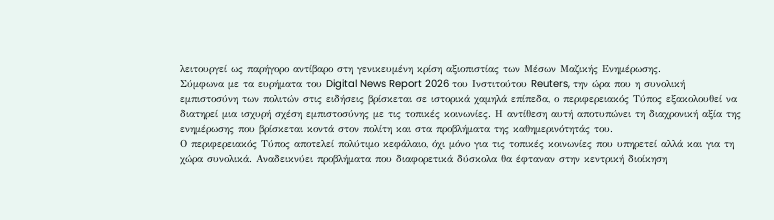λειτουργεί ως παρήγορο αντίβαρο στη γενικευμένη κρίση αξιοπιστίας των Μέσων Μαζικής Ενημέρωσης.
Σύμφωνα με τα ευρήματα του Digital News Report 2026 του Ινστιτούτου Reuters, την ώρα που η συνολική εμπιστοσύνη των πολιτών στις ειδήσεις βρίσκεται σε ιστορικά χαμηλά επίπεδα, ο περιφερειακός Τύπος εξακολουθεί να διατηρεί μια ισχυρή σχέση εμπιστοσύνης με τις τοπικές κοινωνίες. Η αντίθεση αυτή αποτυπώνει τη διαχρονική αξία της ενημέρωσης που βρίσκεται κοντά στον πολίτη και στα προβλήματα της καθημερινότητάς του.
Ο περιφερειακός Τύπος αποτελεί πολύτιμο κεφάλαιο, όχι μόνο για τις τοπικές κοινωνίες που υπηρετεί αλλά και για τη χώρα συνολικά. Αναδεικνύει προβλήματα που διαφορετικά δύσκολα θα έφταναν στην κεντρική διοίκηση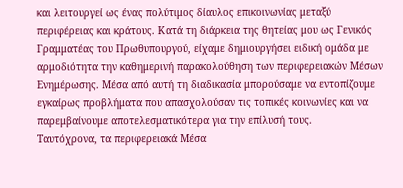και λειτουργεί ως ένας πολύτιμος δίαυλος επικοινωνίας μεταξύ περιφέρειας και κράτους. Κατά τη διάρκεια της θητείας μου ως Γενικός Γραμματέας του Πρωθυπουργού, είχαμε δημιουργήσει ειδική ομάδα με αρμοδιότητα την καθημερινή παρακολούθηση των περιφερειακών Μέσων Ενημέρωσης. Μέσα από αυτή τη διαδικασία μπορούσαμε να εντοπίζουμε εγκαίρως προβλήματα που απασχολούσαν τις τοπικές κοινωνίες και να παρεμβαίνουμε αποτελεσματικότερα για την επίλυσή τους.
Ταυτόχρονα, τα περιφερειακά Μέσα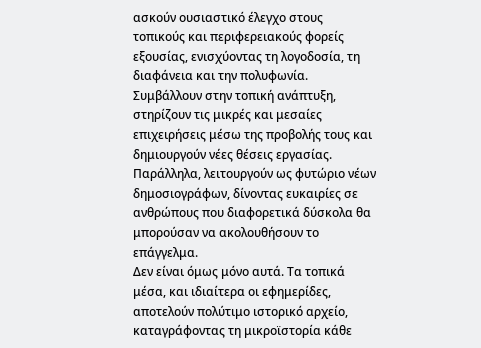ασκούν ουσιαστικό έλεγχο στους τοπικούς και περιφερειακούς φορείς εξουσίας, ενισχύοντας τη λογοδοσία, τη διαφάνεια και την πολυφωνία. Συμβάλλουν στην τοπική ανάπτυξη, στηρίζουν τις μικρές και μεσαίες επιχειρήσεις μέσω της προβολής τους και δημιουργούν νέες θέσεις εργασίας. Παράλληλα, λειτουργούν ως φυτώριο νέων δημοσιογράφων, δίνοντας ευκαιρίες σε ανθρώπους που διαφορετικά δύσκολα θα μπορούσαν να ακολουθήσουν το επάγγελμα.
Δεν είναι όμως μόνο αυτά. Τα τοπικά μέσα, και ιδιαίτερα οι εφημερίδες, αποτελούν πολύτιμο ιστορικό αρχείο, καταγράφοντας τη μικροϊστορία κάθε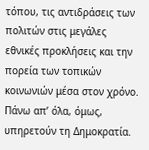τόπου, τις αντιδράσεις των πολιτών στις μεγάλες εθνικές προκλήσεις και την πορεία των τοπικών κοινωνιών μέσα στον χρόνο. Πάνω απ’ όλα, όμως, υπηρετούν τη Δημοκρατία.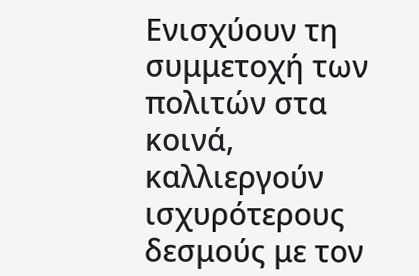Ενισχύουν τη συμμετοχή των πολιτών στα κοινά, καλλιεργούν ισχυρότερους δεσμούς με τον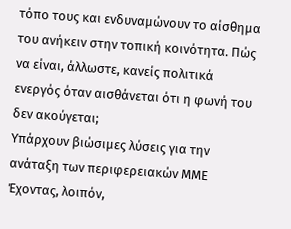τόπο τους και ενδυναμώνουν το αίσθημα του ανήκειν στην τοπική κοινότητα. Πώς να είναι, άλλωστε, κανείς πολιτικά ενεργός όταν αισθάνεται ότι η φωνή του δεν ακούγεται;
Υπάρχουν βιώσιμες λύσεις για την ανάταξη των περιφερειακών ΜΜΕ
Έχοντας, λοιπόν,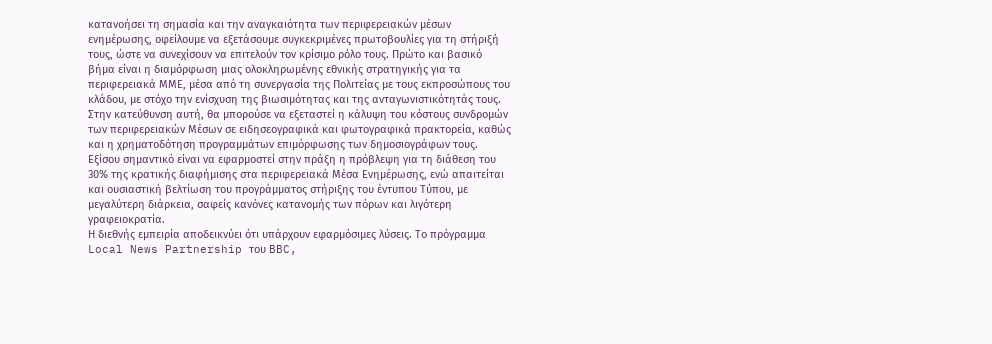κατανοήσει τη σημασία και την αναγκαιότητα των περιφερειακών μέσων ενημέρωσης, οφείλουμε να εξετάσουμε συγκεκριμένες πρωτοβουλίες για τη στήριξή τους, ώστε να συνεχίσουν να επιτελούν τον κρίσιμο ρόλο τους. Πρώτο και βασικό βήμα είναι η διαμόρφωση μιας ολοκληρωμένης εθνικής στρατηγικής για τα περιφερειακά ΜΜΕ, μέσα από τη συνεργασία της Πολιτείας με τους εκπροσώπους του κλάδου, με στόχο την ενίσχυση της βιωσιμότητας και της ανταγωνιστικότητάς τους.
Στην κατεύθυνση αυτή, θα μπορούσε να εξεταστεί η κάλυψη του κόστους συνδρομών των περιφερειακών Μέσων σε ειδησεογραφικά και φωτογραφικά πρακτορεία, καθώς και η χρηματοδότηση προγραμμάτων επιμόρφωσης των δημοσιογράφων τους. Εξίσου σημαντικό είναι να εφαρμοστεί στην πράξη η πρόβλεψη για τη διάθεση του 30% της κρατικής διαφήμισης στα περιφερειακά Μέσα Ενημέρωσης, ενώ απαιτείται και ουσιαστική βελτίωση του προγράμματος στήριξης του έντυπου Τύπου, με μεγαλύτερη διάρκεια, σαφείς κανόνες κατανομής των πόρων και λιγότερη γραφειοκρατία.
Η διεθνής εμπειρία αποδεικνύει ότι υπάρχουν εφαρμόσιμες λύσεις. Το πρόγραμμα Local News Partnership του BBC,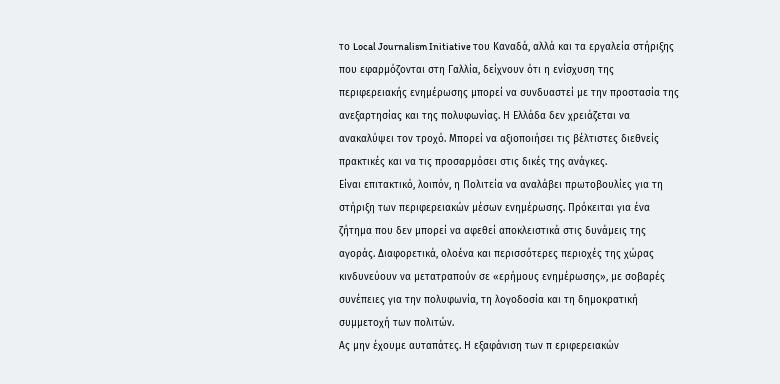το Local Journalism Initiative του Καναδά, αλλά και τα εργαλεία στήριξης που εφαρμόζονται στη Γαλλία, δείχνουν ότι η ενίσχυση της περιφερειακής ενημέρωσης μπορεί να συνδυαστεί με την προστασία της ανεξαρτησίας και της πολυφωνίας. Η Ελλάδα δεν χρειάζεται να ανακαλύψει τον τροχό. Μπορεί να αξιοποιήσει τις βέλτιστες διεθνείς πρακτικές και να τις προσαρμόσει στις δικές της ανάγκες.
Είναι επιτακτικό, λοιπόν, η Πολιτεία να αναλάβει πρωτοβουλίες για τη στήριξη των περιφερειακών μέσων ενημέρωσης. Πρόκειται για ένα ζήτημα που δεν μπορεί να αφεθεί αποκλειστικά στις δυνάμεις της αγοράς. Διαφορετικά, ολοένα και περισσότερες περιοχές της χώρας κινδυνεύουν να μετατραπούν σε «ερήμους ενημέρωσης», με σοβαρές συνέπειες για την πολυφωνία, τη λογοδοσία και τη δημοκρατική συμμετοχή των πολιτών.
Ας μην έχουμε αυταπάτες. Η εξαφάνιση των π εριφερειακών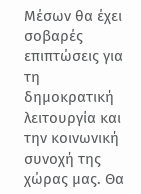Μέσων θα έχει σοβαρές επιπτώσεις για τη δημοκρατική λειτουργία και την κοινωνική συνοχή της χώρας μας. Θα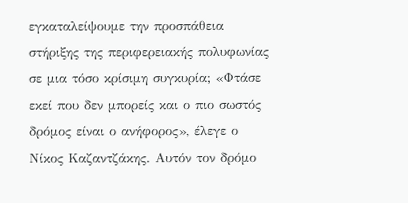εγκαταλείψουμε την προσπάθεια στήριξης της περιφερειακής πολυφωνίας σε μια τόσο κρίσιμη συγκυρία; «Φτάσε εκεί που δεν μπορείς και ο πιο σωστός δρόμος είναι ο ανήφορος», έλεγε ο Νίκος Καζαντζάκης. Αυτόν τον δρόμο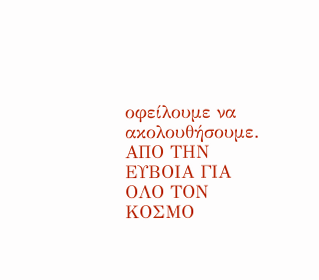οφείλουμε να ακολουθήσουμε.
ΑΠΟ ΤΗΝ ΕΥΒΟΙΑ ΓΙΑ ΟΛΟ ΤΟΝ ΚΟΣΜΟ